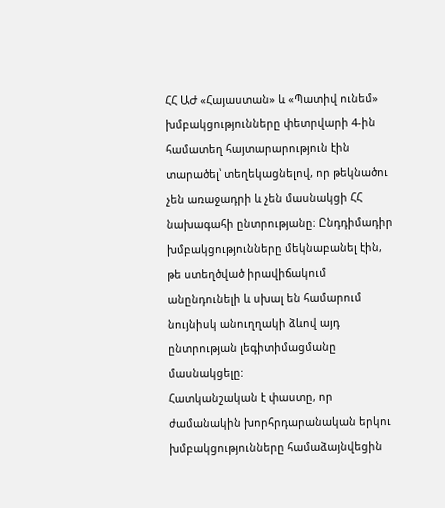ՀՀ ԱԺ «Հայաստան» և «Պատիվ ունեմ» խմբակցությունները փետրվարի 4-ին համատեղ հայտարարություն էին տարածել՝ տեղեկացնելով, որ թեկնածու չեն առաջադրի և չեն մասնակցի ՀՀ նախագահի ընտրությանը։ Ընդդիմադիր խմբակցությունները մեկնաբանել էին, թե ստեղծված իրավիճակում անընդունելի և սխալ են համարում նույնիսկ անուղղակի ձևով այդ ընտրության լեգիտիմացմանը մասնակցելը:
Հատկանշական է փաստը, որ ժամանակին խորհրդարանական երկու խմբակցությունները համաձայնվեցին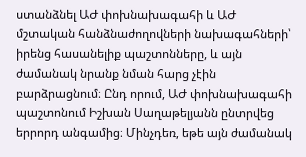ստանձնել ԱԺ փոխնախագահի և ԱԺ մշտական հանձնաժողովների նախագահների՝ իրենց հասանելիք պաշտոնները, և այն ժամանակ նրանք նման հարց չէին բարձրացնում։ Ընդ որում, ԱԺ փոխնախագահի պաշտոնում Իշխան Սաղաթելյանն ընտրվեց երրորդ անգամից։ Մինչդեռ, եթե այն ժամանակ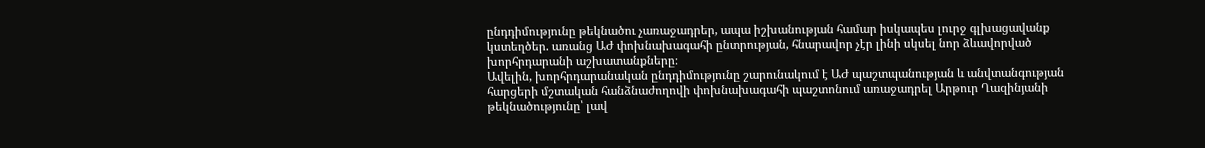ընդդիմությունը թեկնածու չառաջադրեր, ապա իշխանության համար իսկապես լուրջ գլխացավանք կստեղծեր. առանց ԱԺ փոխնախագահի ընտրության, հնարավոր չէր լինի սկսել նոր ձևավորված խորհրդարանի աշխատանքները։
Ավելին, խորհրդարանական ընդդիմությունը շարունակում է ԱԺ պաշտպանության և անվտանգության հարցերի մշտական հանձնաժողովի փոխնախագահի պաշտոնում առաջադրել Արթուր Ղազինյանի թեկնածությունը՝ լավ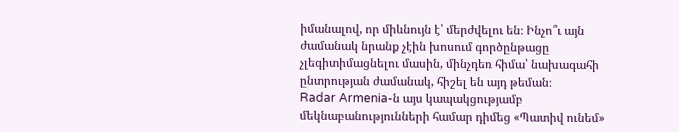իմանալով, որ միևնույն է՝ մերժվելու են։ Ինչո՞ւ այն ժամանակ նրանք չէին խոսում գործընթացը չլեգիտիմացնելու մասին, մինչդեռ հիմա՝ նախագահի ընտրության ժամանակ, հիշել են այդ թեման։
Radar Armenia-ն այս կապակցությամբ մեկնաբանությունների համար դիմեց «Պատիվ ունեմ»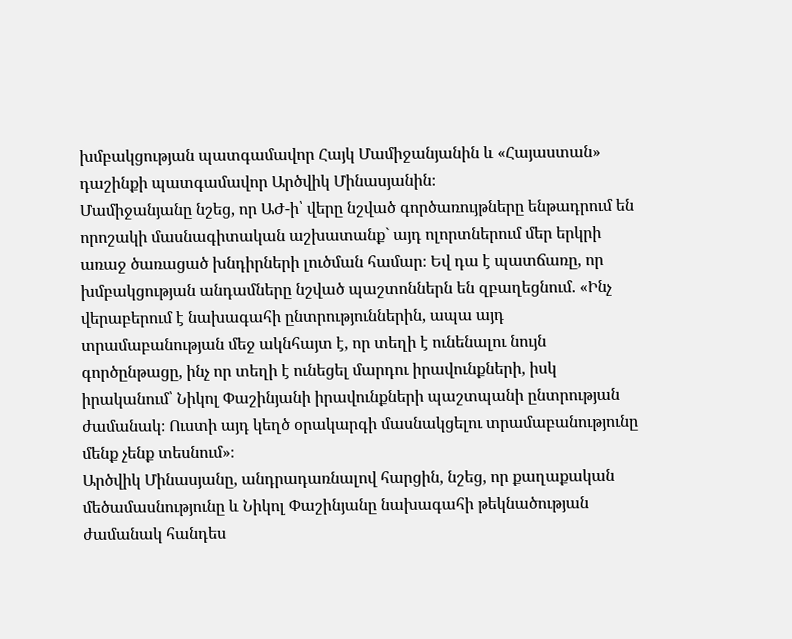խմբակցության պատգամավոր Հայկ Մամիջանյանին և «Հայաստան» դաշինքի պատգամավոր Արծվիկ Մինասյանին։
Մամիջանյանը նշեց, որ ԱԺ-ի՝ վերը նշված գործառույթները ենթադրում են որոշակի մասնագիտական աշխատանք` այդ ոլորտներում մեր երկրի առաջ ծառացած խնդիրների լուծման համար։ Եվ դա է պատճառը, որ խմբակցության անդամները նշված պաշտոններն են զբաղեցնում. «Ինչ վերաբերում է նախագահի ընտրություններին, ապա այդ տրամաբանության մեջ ակնհայտ է, որ տեղի է ունենալու նույն գործընթացը, ինչ որ տեղի է ունեցել մարդու իրավունքների, իսկ իրականում՝ Նիկոլ Փաշինյանի իրավունքների պաշտպանի ընտրության ժամանակ։ Ուստի այդ կեղծ օրակարգի մասնակցելու տրամաբանությունը մենք չենք տեսնում»։
Արծվիկ Մինասյանը, անդրադառնալով հարցին, նշեց, որ քաղաքական մեծամասնությունը և Նիկոլ Փաշինյանը նախագահի թեկնածության ժամանակ հանդես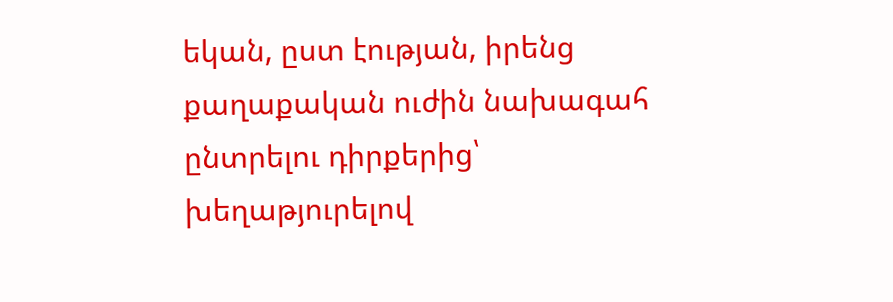եկան, ըստ էության, իրենց քաղաքական ուժին նախագահ ընտրելու դիրքերից՝ խեղաթյուրելով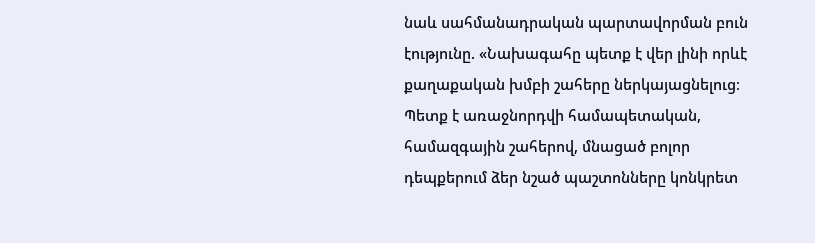նաև սահմանադրական պարտավորման բուն էությունը. «Նախագահը պետք է վեր լինի որևէ քաղաքական խմբի շահերը ներկայացնելուց։ Պետք է առաջնորդվի համապետական, համազգային շահերով, մնացած բոլոր դեպքերում ձեր նշած պաշտոնները կոնկրետ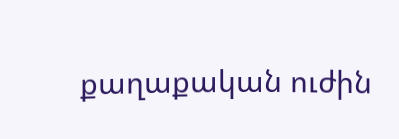քաղաքական ուժին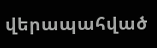վերապահված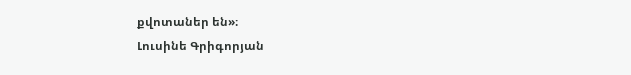քվոտաներ են»։
Լուսինե Գրիգորյան